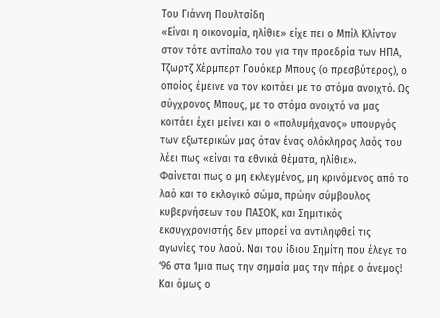Του Γιάννη Πουλτσίδη
«Είναι η οικονομία, ηλίθιε» είχε πει ο Μπίλ Κλίντον στον τότε αντίπαλο του για την προεδρία των ΗΠΑ, Τζωρτζ Χέρμπερτ Γουόκερ Μπους (ο πρεσβύτερος), ο οποίος έμεινε να τον κοιτάει με το στόμα ανοιχτό. Ως σύγχρονος Μπους, με το στόμα ανοιχτό να μας κοιτάει έχει μείνει και ο «πολυμήχανος» υπουργός των εξωτερικών μας όταν ένας ολόκληρος λαός του λέει πως «είναι τα εθνικά θέματα, ηλίθιε».
Φαίνεται πως ο μη εκλεγμένος, μη κρινόμενος από το λαό και το εκλογικό σώμα, πρώην σύμβουλος κυβερνήσεων του ΠΑΣΟΚ, και Σημιτικός εκσυγχρονιστής δεν μπορεί να αντιληφθεί τις αγωνίες του λαού. Ναι του ίδιου Σημίτη που έλεγε το ‘96 στα Ίμια πως την σημαία μας την πήρε ο άνεμος! Και όμως ο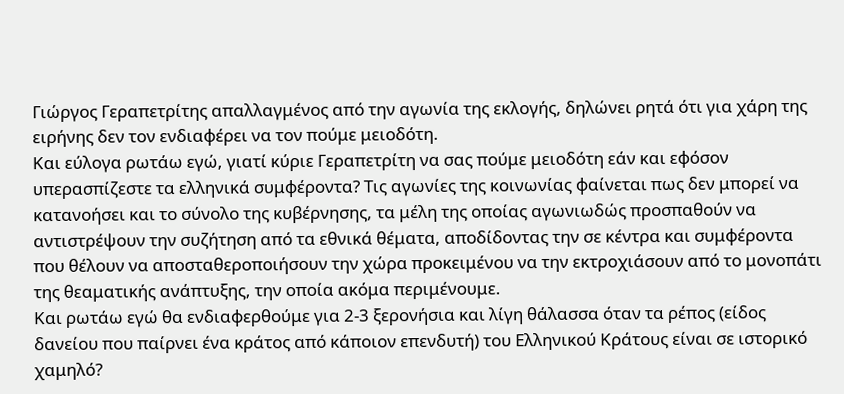Γιώργος Γεραπετρίτης απαλλαγμένος από την αγωνία της εκλογής, δηλώνει ρητά ότι για χάρη της ειρήνης δεν τον ενδιαφέρει να τον πούμε μειοδότη.
Και εύλογα ρωτάω εγώ, γιατί κύριε Γεραπετρίτη να σας πούμε μειοδότη εάν και εφόσον υπερασπίζεστε τα ελληνικά συμφέροντα? Τις αγωνίες της κοινωνίας φαίνεται πως δεν μπορεί να κατανοήσει και το σύνολο της κυβέρνησης, τα μέλη της οποίας αγωνιωδώς προσπαθούν να αντιστρέψουν την συζήτηση από τα εθνικά θέματα, αποδίδοντας την σε κέντρα και συμφέροντα που θέλουν να αποσταθεροποιήσουν την χώρα προκειμένου να την εκτροχιάσουν από το μονοπάτι της θεαματικής ανάπτυξης, την οποία ακόμα περιμένουμε.
Και ρωτάω εγώ θα ενδιαφερθούμε για 2-3 ξερονήσια και λίγη θάλασσα όταν τα ρέπος (είδος δανείου που παίρνει ένα κράτος από κάποιον επενδυτή) του Ελληνικού Κράτους είναι σε ιστορικό χαμηλό?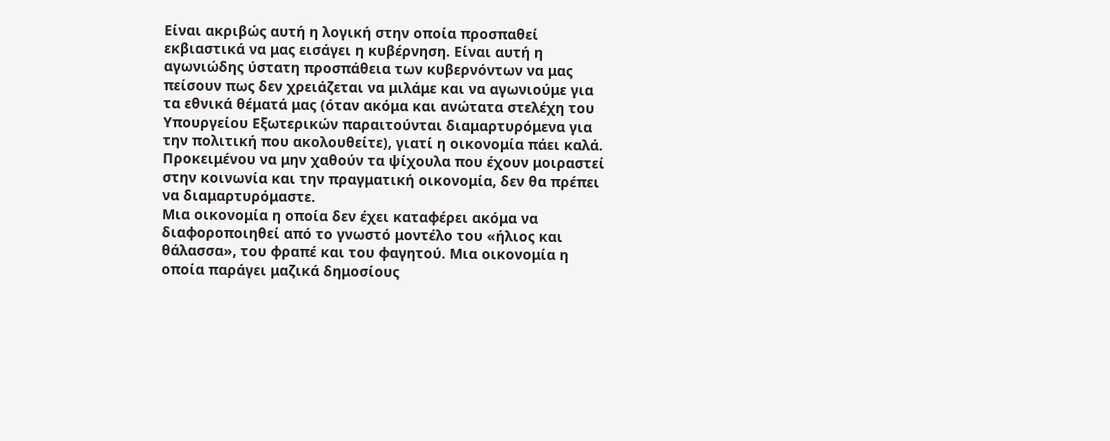Είναι ακριβώς αυτή η λογική στην οποία προσπαθεί εκβιαστικά να μας εισάγει η κυβέρνηση. Είναι αυτή η αγωνιώδης ύστατη προσπάθεια των κυβερνόντων να μας πείσουν πως δεν χρειάζεται να μιλάμε και να αγωνιούμε για τα εθνικά θέματά μας (όταν ακόμα και ανώτατα στελέχη του Υπουργείου Εξωτερικών παραιτούνται διαμαρτυρόμενα για την πολιτική που ακολουθείτε), γιατί η οικονομία πάει καλά. Προκειμένου να μην χαθούν τα ψίχουλα που έχουν μοιραστεί στην κοινωνία και την πραγματική οικονομία, δεν θα πρέπει να διαμαρτυρόμαστε.
Μια οικονομία η οποία δεν έχει καταφέρει ακόμα να διαφοροποιηθεί από το γνωστό μοντέλο του «ήλιος και θάλασσα», του φραπέ και του φαγητού. Μια οικονομία η οποία παράγει μαζικά δημοσίους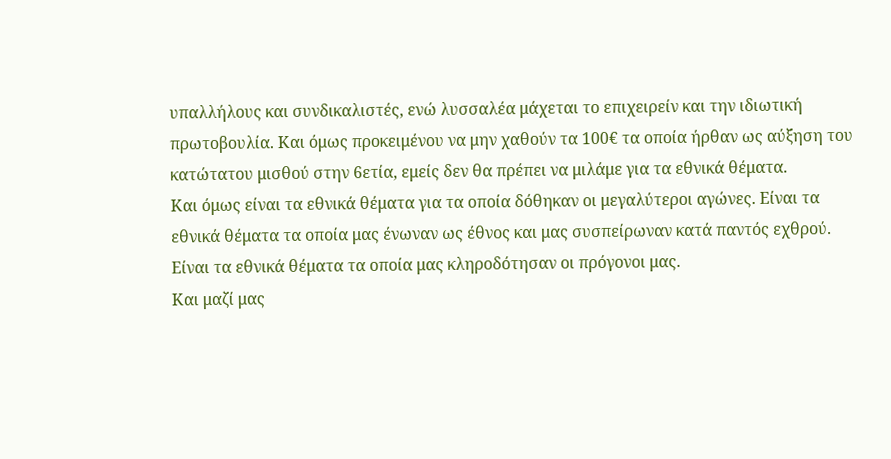υπαλλήλους και συνδικαλιστές, ενώ λυσσαλέα μάχεται το επιχειρείν και την ιδιωτική πρωτοβουλία. Και όμως προκειμένου να μην χαθούν τα 100€ τα οποία ήρθαν ως αύξηση του κατώτατου μισθού στην 6ετία, εμείς δεν θα πρέπει να μιλάμε για τα εθνικά θέματα.
Και όμως είναι τα εθνικά θέματα για τα οποία δόθηκαν οι μεγαλύτεροι αγώνες. Είναι τα εθνικά θέματα τα οποία μας ένωναν ως έθνος και μας συσπείρωναν κατά παντός εχθρού. Είναι τα εθνικά θέματα τα οποία μας κληροδότησαν οι πρόγονοι μας.
Και μαζί μας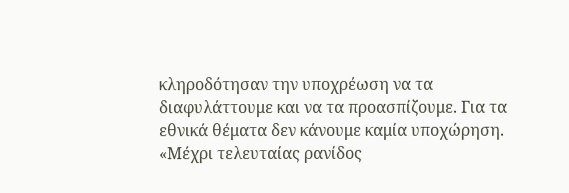κληροδότησαν την υποχρέωση να τα διαφυλάττουμε και να τα προασπίζουμε. Για τα εθνικά θέματα δεν κάνουμε καμία υποχώρηση. «Μέχρι τελευταίας ρανίδος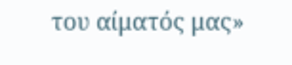του αίματός μας»